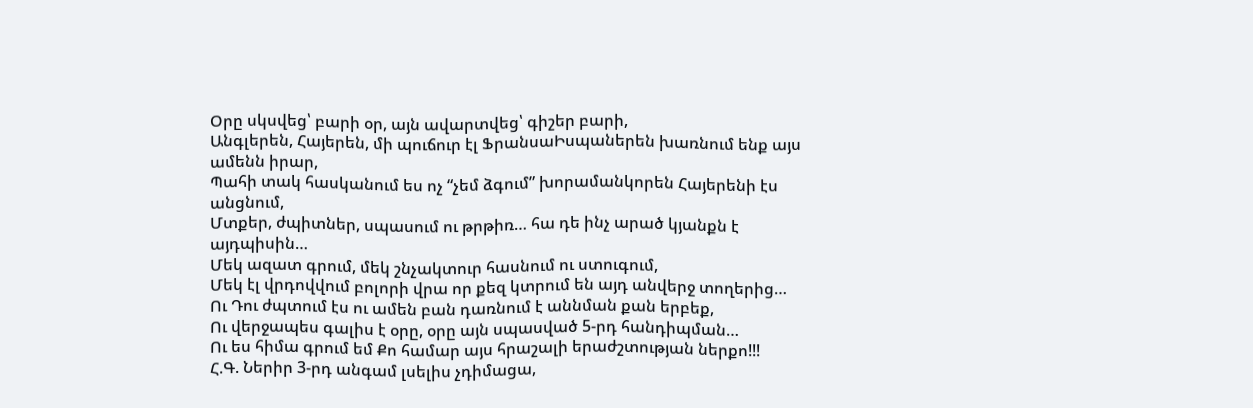Օրը սկսվեց՝ բարի օր, այն ավարտվեց՝ գիշեր բարի,
Անգլերեն, Հայերեն, մի պուճուր էլ ՖրանսաԻսպաներեն խառնում ենք այս ամենն իրար,
Պահի տակ հասկանում ես ոչ “չեմ ձգում” խորամանկորեն Հայերենի էս անցնում,
Մտքեր, ժպիտներ, սպասում ու թրթիռ… հա դե ինչ արած կյանքն է այդպիսին…
Մեկ ազատ գրում, մեկ շնչակտուր հասնում ու ստուգում,
Մեկ էլ վրդովվում բոլորի վրա որ քեզ կտրում են այդ անվերջ տողերից…
Ու Դու ժպտում էս ու ամեն բան դառնում է աննման քան երբեք,
Ու վերջապես գալիս է օրը, օրը այն սպասված 5-րդ հանդիպման…
Ու ես հիմա գրում եմ Քո համար այս հրաշալի երաժշտության ներքո!!!
Հ.Գ. Ներիր 3-րդ անգամ լսելիս չդիմացա,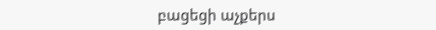բացեցի աչքերս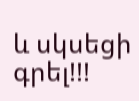և սկսեցի գրել!!!